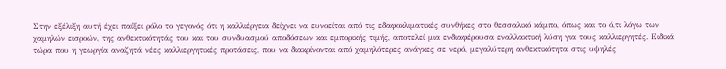Στην εξέλιξη αυτή έχει παίξει ρόλο το γεγονός ότι η καλλιέργεια δείχνει να ευνοείται από τις εδαφοκλιµατικές συνθήκες στο θεσσαλικό κάµπο, όπως και το ό,τι λόγω των χαµηλών εισροών, της ανθεκτικότητάς του και του συνδυασµού αποδόσεων και εµπορικής τιµής, αποτελεί µια ενδιαφέρουσα εναλλακτική λύση για τους καλλιεργητές. Ειδικά τώρα που η γεωργία αναζητά νέες καλλιεργητικές προτάσεις, που να διακρίνονται από χαµηλότερες ανάγκες σε νερό, µεγαλύτερη ανθεκτικότητα στις υψηλές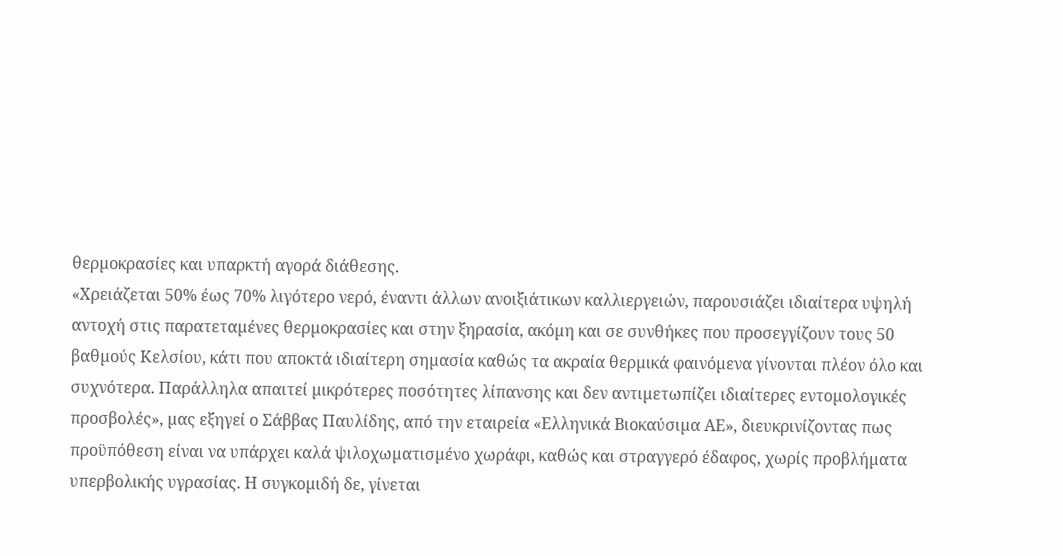θερµοκρασίες και υπαρκτή αγορά διάθεσης.
«Χρειάζεται 50% έως 70% λιγότερο νερό, έναντι άλλων ανοιξιάτικων καλλιεργειών, παρουσιάζει ιδιαίτερα υψηλή αντοχή στις παρατεταµένες θερµοκρασίες και στην ξηρασία, ακόµη και σε συνθήκες που προσεγγίζουν τους 50 βαθµούς Κελσίου, κάτι που αποκτά ιδιαίτερη σηµασία καθώς τα ακραία θερµικά φαινόµενα γίνονται πλέον όλο και συχνότερα. Παράλληλα απαιτεί µικρότερες ποσότητες λίπανσης και δεν αντιµετωπίζει ιδιαίτερες εντοµολογικές προσβολές», µας εξηγεί ο Σάββας Παυλίδης, από την εταιρεία «Ελληνικά Βιοκαύσιµα ΑΕ», διευκρινίζοντας πως προϋπόθεση είναι να υπάρχει καλά ψιλοχωµατισµένο χωράφι, καθώς και στραγγερό έδαφος, χωρίς προβλήµατα υπερβολικής υγρασίας. Η συγκοµιδή δε, γίνεται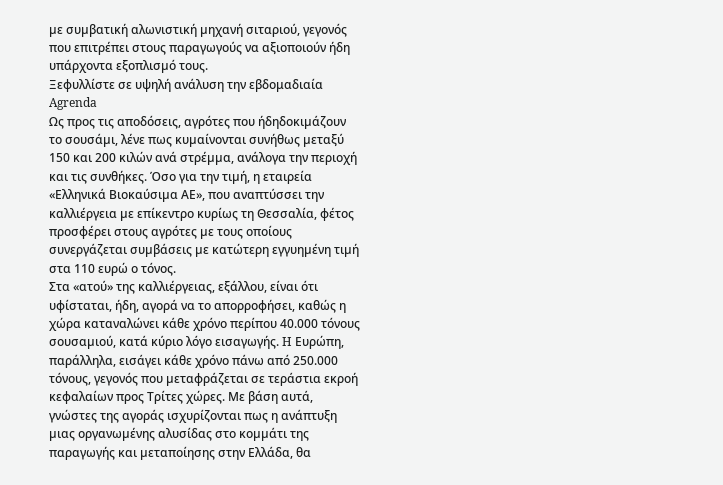µε συµβατική αλωνιστική µηχανή σιταριού, γεγονός που επιτρέπει στους παραγωγούς να αξιοποιούν ήδη υπάρχοντα εξοπλισµό τους.
Ξεφυλλίστε σε υψηλή ανάλυση την εβδομαδιαία Agrenda
Ως προς τις αποδόσεις, αγρότες που ήδηδοκιµάζουν το σουσάµι, λένε πως κυµαίνονται συνήθως µεταξύ 150 και 200 κιλών ανά στρέµµα, ανάλογα την περιοχή και τις συνθήκες. Όσο για την τιµή, η εταιρεία «Ελληνικά Βιοκαύσιµα ΑΕ», που αναπτύσσει την καλλιέργεια µε επίκεντρο κυρίως τη Θεσσαλία, φέτος προσφέρει στους αγρότες µε τους οποίους συνεργάζεται συµβάσεις µε κατώτερη εγγυηµένη τιµή στα 110 ευρώ ο τόνος.
Στα «ατού» της καλλιέργειας, εξάλλου, είναι ότι υφίσταται, ήδη, αγορά να το απορροφήσει, καθώς η χώρα καταναλώνει κάθε χρόνο περίπου 40.000 τόνους σουσαµιού, κατά κύριο λόγο εισαγωγής. H Ευρώπη, παράλληλα, εισάγει κάθε χρόνο πάνω από 250.000 τόνους, γεγονός που µεταφράζεται σε τεράστια εκροή κεφαλαίων προς Τρίτες χώρες. Με βάση αυτά, γνώστες της αγοράς ισχυρίζονται πως η ανάπτυξη µιας οργανωµένης αλυσίδας στο κοµµάτι της παραγωγής και µεταποίησης στην Ελλάδα, θα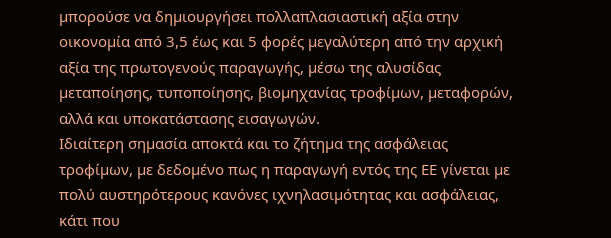µπορούσε να δηµιουργήσει πολλαπλασιαστική αξία στην οικονοµία από 3,5 έως και 5 φορές µεγαλύτερη από την αρχική αξία της πρωτογενούς παραγωγής, µέσω της αλυσίδας µεταποίησης, τυποποίησης, βιοµηχανίας τροφίµων, µεταφορών, αλλά και υποκατάστασης εισαγωγών.
Ιδιαίτερη σηµασία αποκτά και το ζήτηµα της ασφάλειας τροφίµων, µε δεδοµένο πως η παραγωγή εντός της ΕΕ γίνεται µε πολύ αυστηρότερους κανόνες ιχνηλασιµότητας και ασφάλειας, κάτι που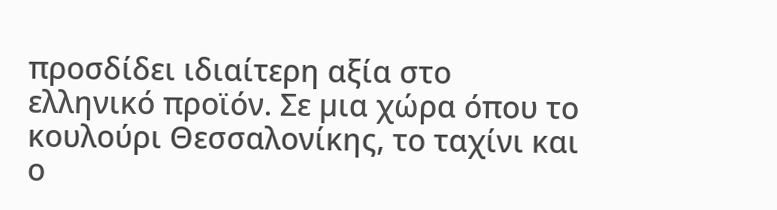προσδίδει ιδιαίτερη αξία στο ελληνικό προϊόν. Σε µια χώρα όπου το κουλούρι Θεσσαλονίκης, το ταχίνι και ο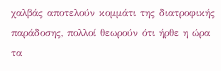χαλβάς αποτελούν κοµµάτι της διατροφικής παράδοσης, πολλοί θεωρούν ότι ήρθε η ώρα τα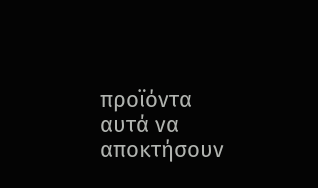προϊόντα αυτά να αποκτήσουν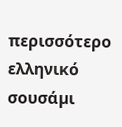περισσότερο ελληνικό σουσάµι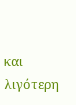και λιγότερη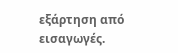εξάρτηση από εισαγωγές.